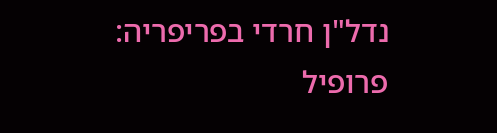נדל"ן חרדי בפריפריה: פרופיל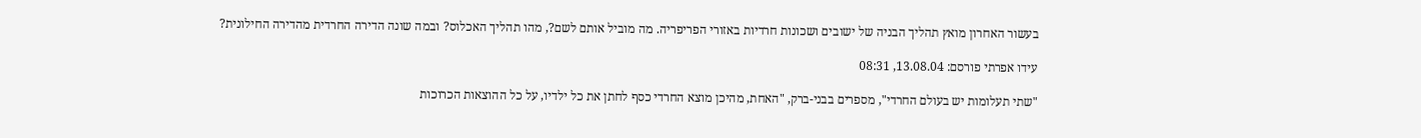בעשור האחרון מואץ תהליך הבניה של ישובים ושכונות חרדיות באזורי הפריפריה. מה מוביל אותם לשם?, מהו תהליך האכלוס? ובמה שונה הדירה החרדית מהדירה החילונית?

עידו אפרתי פורסם: 13.08.04, 08:31

"שתי תעלומות יש בעולם החרדי", מספרים בבני-ברק, "האחת, מהיכן מוצא החרדי כסף לחתן את כל ילדיו, על כל ההוצאות הכרוכות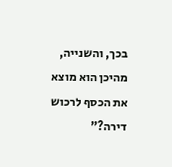בכך, והשנייה, מהיכן הוא מוצא את הכסף לרכוש דירה?"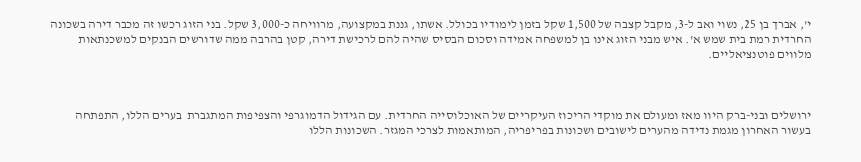י', אברך בן 25, נשוי ואב ל-3, מקבל קצבה של 1,500 שקל בזמן לימודיו בכולל. אשתו, גננת במקצועה, מרוויחה כ-3,000 שקל. בני הזוג רכשו זה מכבר דירה בשכונה החרדית רמת בית שמש א'. איש מבני הזוג אינו בן למשפחה אמידה וסכום הבסיס שהיה להם לרכישת דירה, קטן בהרבה ממה שדורשים הבנקים למשכנתאות מלווים פוטנציאליים.



ירושלים ובני-ברק היוו מאז ומעולם את מוקדי הריכוז העיקריים של האוכלוסייה החרדית. עם הגידול הדמוגרפי והצפיפות המתגברת  בערים הללו, התפתחה בעשור האחרון מגמת נדידה מהערים לישובים ושכונות בפריפריה, המותאמות לצרכי המגזר. השכונות הללו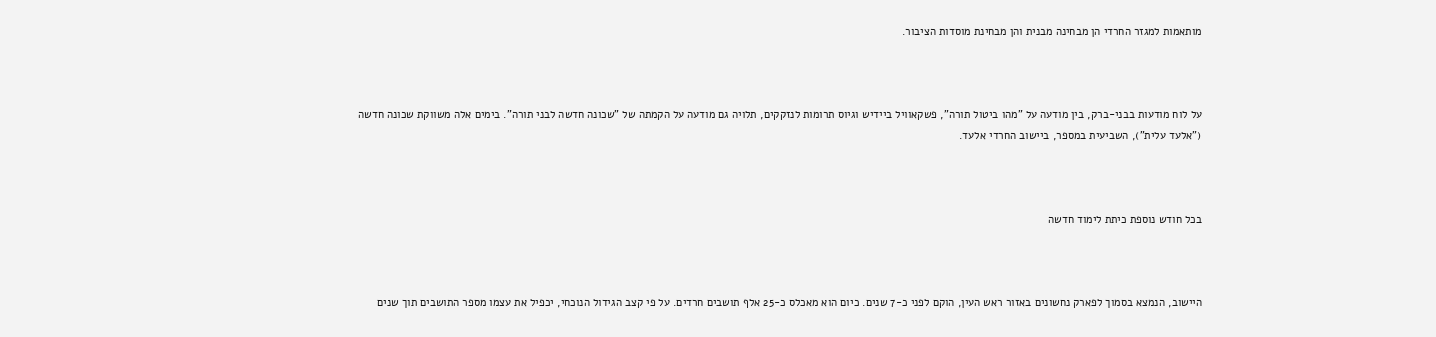מותאמות למגזר החרדי הן מבחינה מבנית והן מבחינת מוסדות הציבור.



על לוח מודעות בבני-ברק, בין מודעה על "מהו ביטול תורה", פשקאוויל ביידיש וגיוס תרומות לנזקקים, תלויה גם מודעה על הקמתה של "שכונה חדשה לבני תורה". בימים אלה משווקת שכונה חדשה ("אלעד עלית"), השביעית במספר, ביישוב החרדי אלעד.



בכל חודש נוספת כיתת לימוד חדשה



היישוב, הנמצא בסמוך לפארק נחשונים באזור ראש העין, הוקם לפני כ-7 שנים. כיום הוא מאכלס כ-25 אלף תושבים חרדים. על פי קצב הגידול הנוכחי, יכפיל את עצמו מספר התושבים תוך שנים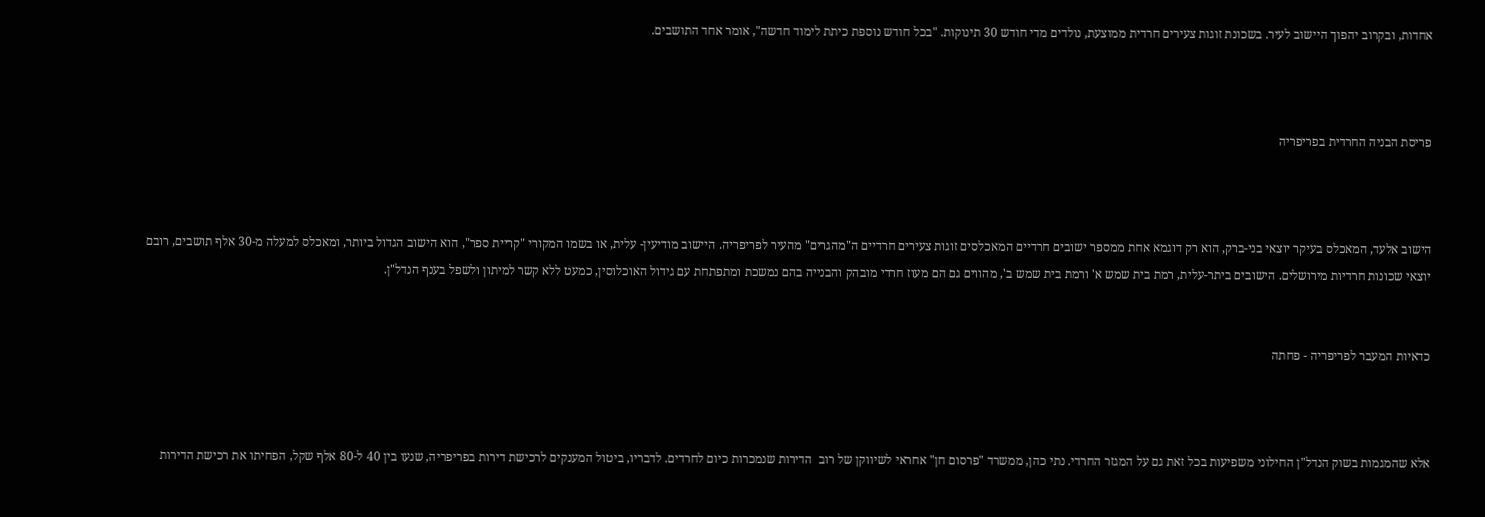אחדות, ובקרוב יהפוך היישוב לעיר. בשכונת זוגות צעירים חרדית ממוצעת, נולדים מדי חודש 30 תינוקות. "בכל חודש נוספת כיתת לימוד חדשה", אומר אחד התושבים.



פריסת הבניה החרדית בפריפריה



הישוב אלעד, המאכלס בעיקר יוצאי בני-ברק, הוא רק דוגמא אחת ממספר ישובים חרדיים המאכלסים זוגות צעירים חרדיים ה"מהגרים" מהעיר לפריפריה. היישוב מודיעין- עלית, או בשמו המקורי "קריית ספר", הוא הישוב הגדול ביותר, ומאכלס למעלה מ-30 אלף תושבים, רובם יוצאי שכונות חרדיות מירושלים. הישובים ביתר-עלית, רמת בית שמש א' ורמת בית שמש ב', מהווים גם הם מעוז חרדי מובהק והבנייה בהם נמשכת ומתפתחת עם גידול האוכלוסין, כמעט ללא קשר למיתון ולשפל בענף הנדל"ן.


כדאיות המעבר לפריפריה - פחתה



אלא שהמגמות בשוק הנדל"ן החילוני משפיעות בכל זאת גם על המגזר החרדי. נתי כהן, ממשרד "פרסום חן" אחראי לשיווקן של רוב  הדירות שנמכרות כיום לחרדים. לדבריו, ביטול המענקים לרכישת דירות בפריפריה, שנעו בין 40 ל-80 אלף שקל, הפחיתו את רכישת הדירות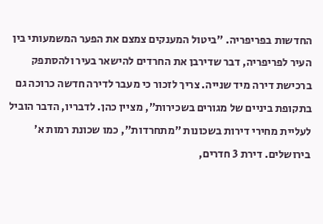החדשות בפריפריה. "ביטול המענקים צמצם את הפער המשמעותי בין העיר לפריפריה, דבר שדירבן את החרדים להישאר בעיר ולהסתפק ברכישת דירה מיד שנייה. צריך לזכור כי מעבר לדירה חדשה כרוכה גם בתקופת ביניים של מגורים בשכירות", מציין כהן. לדבריו, הדבר הוביל לעליית מחירי דירות בשכונות "מתחרדות", כמו שכונת רמות א' בירושלים. דירת 3 חדרים,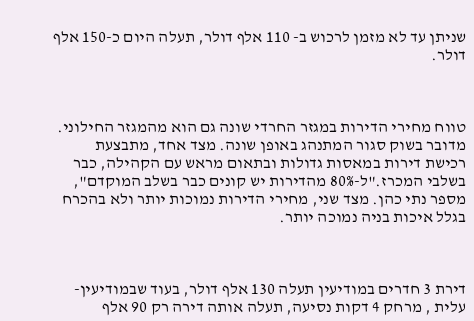שניתן עד לא מזמן לרכוש ב- 110 אלף דולר, תעלה היום כ-150 אלף דולר.



טווח מחירי הדירות במגזר החרדי שונה גם הוא מהמגזר החילוני. מדובר בשוק סגור המתנהג באופן שונה. מצד אחד, מתבצעת רכישת דירות במאסות גדולות ובתאום מראש עם הקהילה, כבר בשלבי המכרז."ל-80% מהדירות יש קונים כבר בשלב המוקדם", מספר נתי כהן. מצד שני, מחירי הדירות נמוכות יותר ולא בהכרח בגלל איכות בניה נמוכה יותר.



דירת 3 חדרים במודיעין תעלה 130 אלף דולר, בעוד שבמודיעין-עלית , מרחק 4 דקות נסיעה, תעלה אותה דירה רק 90 אלף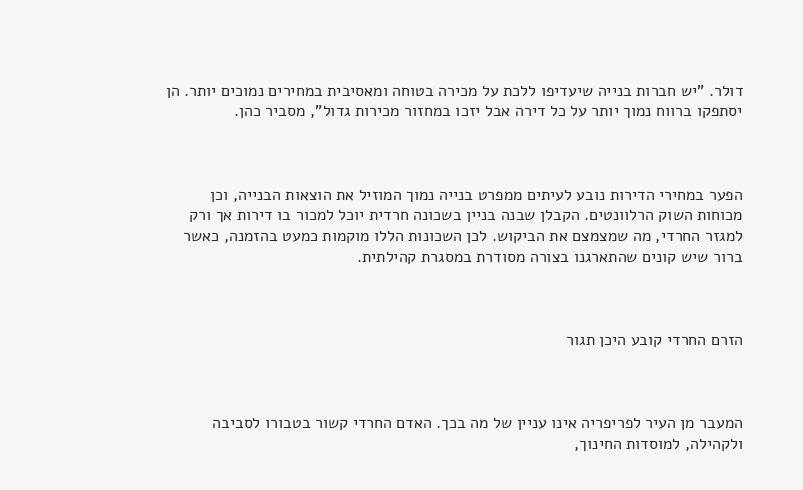דולר. "יש חברות בנייה שיעדיפו ללכת על מכירה בטוחה ומאסיבית במחירים נמוכים יותר. הן יסתפקו ברווח נמוך יותר על כל דירה אבל יזכו במחזור מכירות גדול", מסביר כהן.



הפער במחירי הדירות נובע לעיתים ממפרט בנייה נמוך המוזיל את הוצאות הבנייה, וכן מכוחות השוק הרלוונטים. הקבלן שבנה בניין בשכונה חרדית יוכל למכור בו דירות אך ורק למגזר החרדי, מה שמצמצם את הביקוש. לכן השכונות הללו מוקמות כמעט בהזמנה, כאשר ברור שיש קונים שהתארגנו בצורה מסודרת במסגרת קהילתית.



הזרם החרדי קובע היכן תגור



המעבר מן העיר לפריפריה אינו עניין של מה בכך. האדם החרדי קשור בטבורו לסביבה ולקהילה, למוסדות החינוך,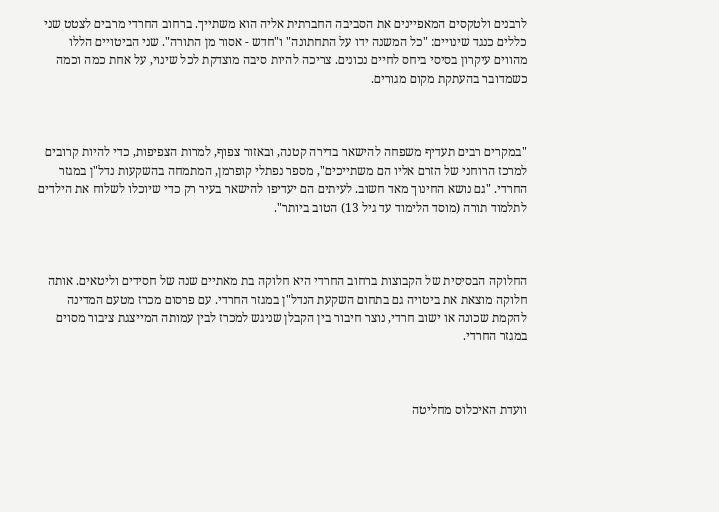לרבנים ולטקסים המאפיינים את הסביבה החברתית אליה הוא משתייך. ברחוב החרדי מרבים לצטט שני כללים כנגד שינויים: "כל המשנה ידו על התחתונה" ו"חדש - אסור מן התורה". שני הביטויים הללו מהווים עיקרון בסיסי ביחס לחיים נכונים. צריכה להיות סיבה מוצדקת לכל שינוי, על אחת כמה וכמה כשמדובר בהעתקת מקום מגורים.



"במקרים רבים תעדיף משפחה להישאר בדירה קטנה, ובאזור צפוף, למרות הצפיפות, כדי להיות קרובים למרכז הרוחני של הזרם אליו הם משתייכים", מספר נפתלי קופרמן, המתמחה בהשקעות נדל"ן במגזר החרדי. "גם נושא החינוך מאד חשוב. לעיתים הם יעדיפו להישאר בעיר רק כדי שיוכלו לשלוח את הילדים לתלמוד תורה (מוסד הלימוד עד גיל 13) הטוב ביותר".



החלוקה הבסיסית של הקבוצות ברחוב החרדי היא חלוקה בת מאתיים שנה של חסידים וליטאים. אותה חלוקה מוצאת את ביטויה גם בתחום השקעת הנדל"ן במגזר החרדי. עם פרסום מכרז מטעם המדינה להקמת שכונה או ישוב חרדי, נוצר חיבור בין הקבלן שניגש למכרז לבין עמותה המייצגת ציבור מסוים במגזר החרדי.



וועדת האיכלוס מחליטה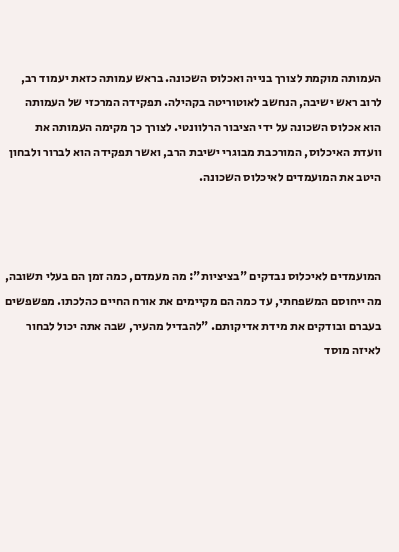העמותה מוקמת לצורך בנייה ואכלוס השכונה. בראש עמותה כזאת יעמוד רב, לרוב ראש ישיבה, הנחשב לאוטוריטה בקהילה. תפקידה המרכזי של העמותה הוא אכלוס השכונה על ידי הציבור הרלוונטי. לצורך כך מקימה העמותה את וועדת האיכלוס, המורכבת מבוגרי ישיבת הרב, ואשר תפקידה הוא לברור ולבחון היטב את המועמדים לאיכלוס השכונה.



המועמדים לאיכלוס נבדקים "בציציות": מה מעמדם, כמה זמן הם בעלי תשובה, מה ייחוסם המשפחתי, עד כמה הם מקיימים את אורח החיים כהלכתו. מפשפשים בעברם ובודקים את מידת אדיקותם. "להבדיל מהעיר, שבה אתה יכול לבחור לאיזה מוסד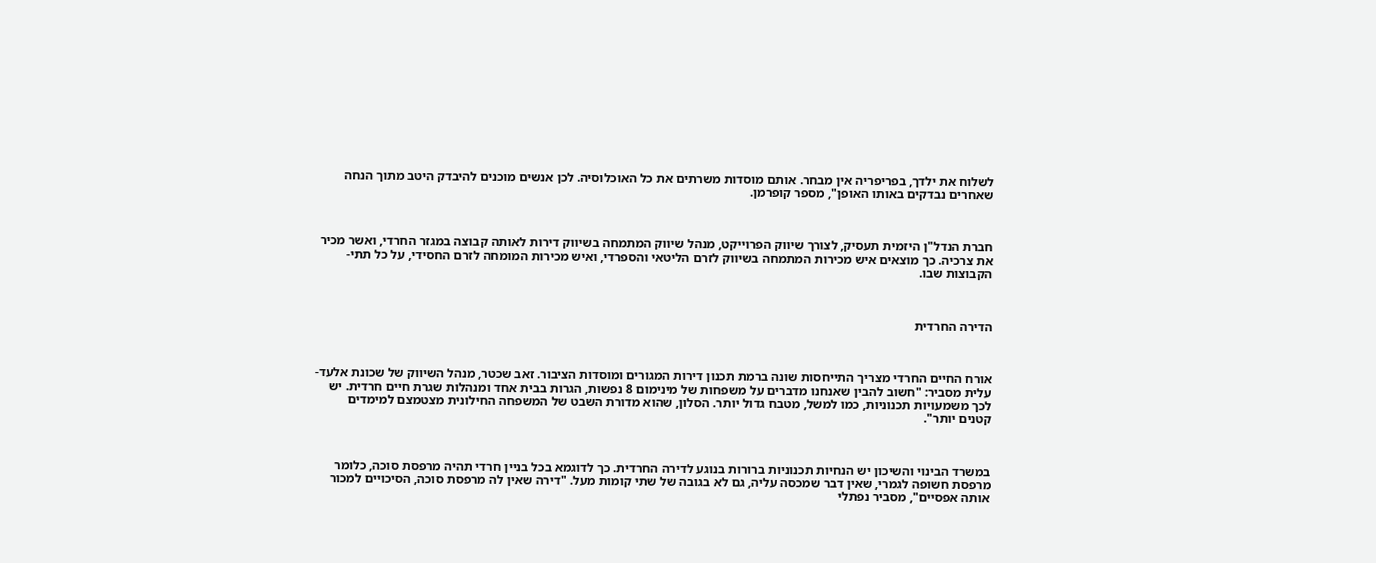לשלוח את ילדך, בפריפריה אין מבחר. אותם מוסדות משרתים את כל האוכלוסיה. לכן אנשים מוכנים להיבדק היטב מתוך הנחה שאחרים נבדקים באותו האופן", מספר קופרמן.



חברת הנדל"ן היזמית תעסיק, לצורך שיווק הפרוייקט, מנהל שיווק המתמחה בשיווק דירות לאותה קבוצה במגזר החרדי, ואשר מכיר את צרכיה. כך מוצאים איש מכירות המתמחה בשיווק לזרם הליטאי והספרדי, ואיש מכירות המומחה לזרם החסידי, על כל תתי-הקבוצות שבו.



הדירה החרדית



אורח החיים החרדי מצריך התייחסות שונה ברמת תכנון דירות המגורים ומוסדות הציבור. זאב שכטר, מנהל השיווק של שכונת אלעד-עלית מסביר: "חשוב להבין שאנחנו מדברים על משפחות של מינימום 8 נפשות, הגרות בבית אחד ומנהלות שגרת חיים חרדית. יש לכך משמעויות תכנוניות, כמו למשל, מטבח גדול יותר. הסלון, שהוא מדורת השבט של המשפחה החילונית מצטמצם למימדים קטנים יותר".



במשרד הבינוי והשיכון יש הנחיות תכנוניות ברורות בנוגע לדירה החרדית. כך לדוגמא בכל בניין חרדי תהיה מרפסת סוכה, כלומר מרפסת חשופה לגמרי, שאין דבר שמכסה עליה, גם לא בגובה של שתי קומות מעל. "דירה שאין לה מרפסת סוכה, הסיכויים למכור אותה אפסיים", מסביר נפתלי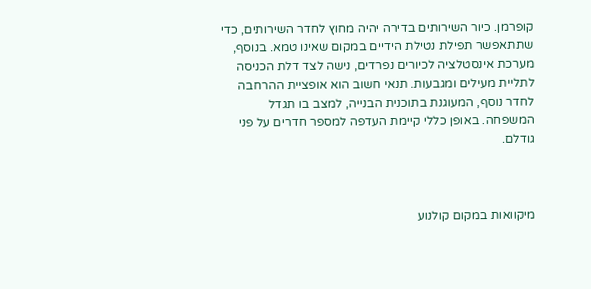קופרמן. כיור השירותים בדירה יהיה מחוץ לחדר השירותים, כדי שתתאפשר תפילת נטילת הידיים במקום שאינו טמא. בנוסף, מערכת אינסטלציה לכיורים נפרדים, נישה לצד דלת הכניסה לתליית מעילים ומגבעות. תנאי חשוב הוא אופציית ההרחבה לחדר נוסף, המעוגנת בתוכנית הבנייה, למצב בו תגדל המשפחה. באופן כללי קיימת העדפה למספר חדרים על פני גודלם.



מיקוואות במקום קולנוע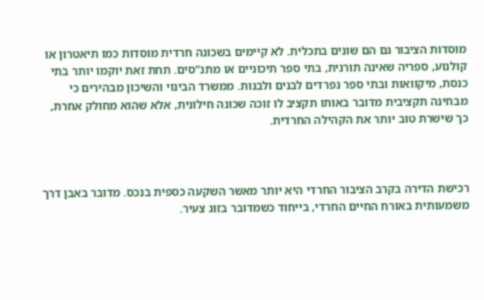מוסדות הציבור גם הם שונים בתכלית. לא קיימים בשכונה חרדית מוסדות כמו תיאטרון או קולנוע, ספריה שאינה תורנית, בתי ספר תיכוניים או מתנ"סים. תחת זאת יוקמו יותר בתי כנסת, מיקוואות ובתי ספר נפרדים לבנים ולבנות. ממשרד הבינוי והשיכון מבהירים כי מבחינה תקציבית מדובר באותו תקציב לו זוכה שכונה חילונית, אלא שהוא מחולק אחרת, כך שישרת טוב יותר את הקהילה החרדית.



רכישת הדירה בקרב הציבור החרדי היא יותר מאשר השקעה כספית בנכס. מדובר באבן דרך משמעותית באורח החיים החרדי, בייחוד כשמדובר בזוג צעיר.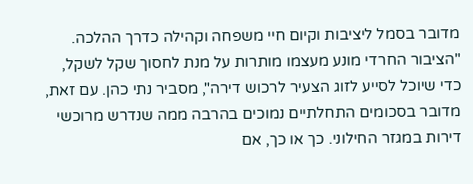מדובר בסמל ליציבות וקיום חיי משפחה וקהילה כדרך ההלכה. "הציבור החרדי מונע מעצמו מותרות על מנת לחסוך שקל לשקל, כדי שיוכל לסייע לזוג הצעיר לרכוש דירה", מסביר נתי כהן. עם זאת, מדובר בסכומים התחלתיים נמוכים בהרבה ממה שנדרש מרוכשי דירות במגזר החילוני. כך או כך, אם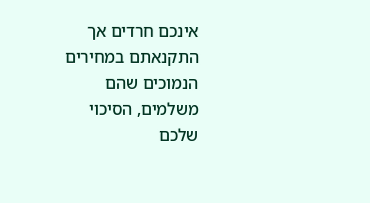אינכם חרדים אך התקנאתם במחירים הנמוכים שהם משלמים, הסיכוי שלכם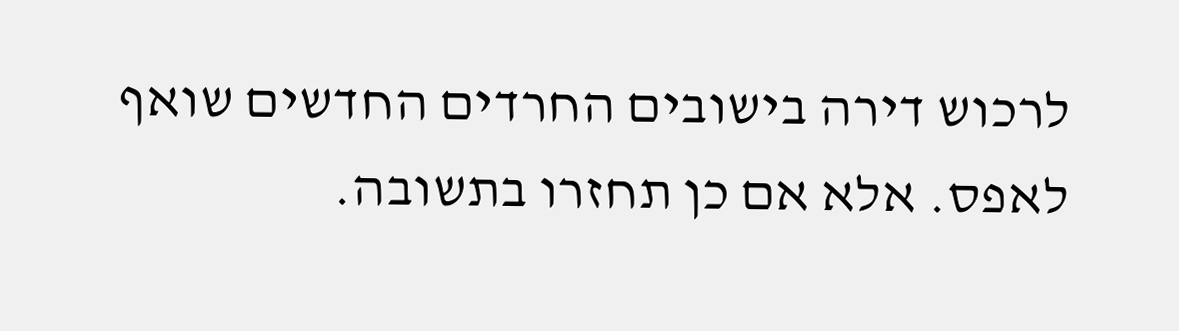לרכוש דירה בישובים החרדים החדשים שואף לאפס. אלא אם כן תחזרו בתשובה.